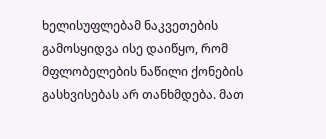ხელისუფლებამ ნაკვეთების გამოსყიდვა ისე დაიწყო, რომ მფლობელების ნაწილი ქონების გასხვისებას არ თანხმდება. მათ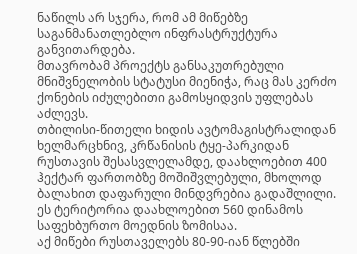ნაწილს არ სჯერა, რომ ამ მიწებზე საგანმანათლებლო ინფრასტრუქტურა განვითარდება.
მთავრობამ პროექტს განსაკუთრებული მნიშვნელობის სტატუსი მიენიჭა, რაც მას კერძო ქონების იძულებითი გამოსყიდვის უფლებას აძლევს.
თბილისი-წითელი ხიდის ავტომაგისტრალიდან ხელმარცხნივ, კრწანისის ტყე-პარკიდან რუსთავის შესასვლელამდე, დაახლოებით 400 ჰექტარ ფართობზე მოშიშვლებული, მხოლოდ ბალახით დაფარული მინდვრებია გადაშლილი.
ეს ტერიტორია დაახლოებით 560 დინამოს საფეხბურთო მოედნის ზომისაა.
აქ მიწები რუსთაველებს 80-90-იან წლებში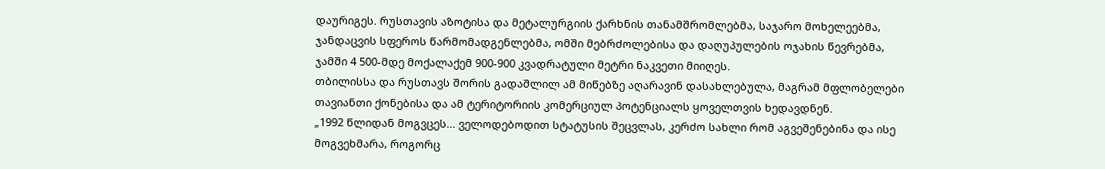დაურიგეს. რუსთავის აზოტისა და მეტალურგიის ქარხნის თანამშრომლებმა, საჯარო მოხელეებმა, ჯანდაცვის სფეროს წარმომადგენლებმა, ომში მებრძოლებისა და დაღუპულების ოჯახის წევრებმა, ჯამში 4 500-მდე მოქალაქემ 900-900 კვადრატული მეტრი ნაკვეთი მიიღეს.
თბილისსა და რუსთავს შორის გადაშლილ ამ მიწებზე აღარავინ დასახლებულა, მაგრამ მფლობელები თავიანთი ქონებისა და ამ ტერიტორიის კომერციულ პოტენციალს ყოველთვის ხედავდნენ.
„1992 წლიდან მოგვცეს... ველოდებოდით სტატუსის შეცვლას, კერძო სახლი რომ აგვეშენებინა და ისე მოგვეხმარა, როგორც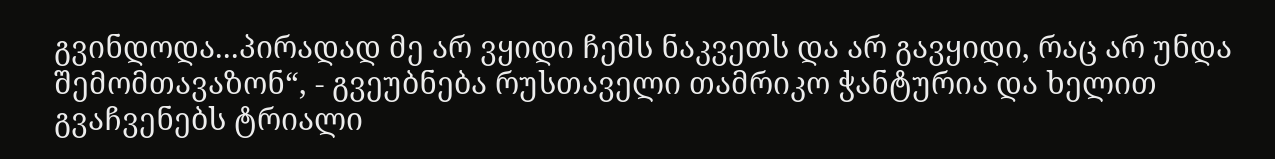გვინდოდა...პირადად მე არ ვყიდი ჩემს ნაკვეთს და არ გავყიდი, რაც არ უნდა შემომთავაზონ“, - გვეუბნება რუსთაველი თამრიკო ჭანტურია და ხელით გვაჩვენებს ტრიალი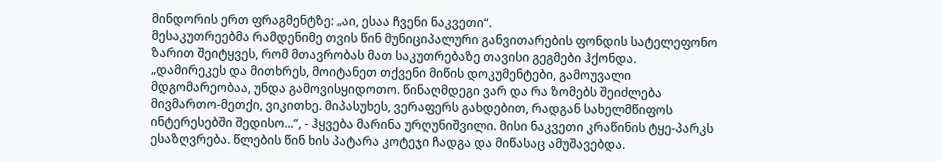მინდორის ერთ ფრაგმენტზე: „აი, ესაა ჩვენი ნაკვეთი“.
მესაკუთრეებმა რამდენიმე თვის წინ მუნიციპალური განვითარების ფონდის სატელეფონო ზარით შეიტყვეს, რომ მთავრობას მათ საკუთრებაზე თავისი გეგმები ჰქონდა.
„დამირეკეს და მითხრეს, მოიტანეთ თქვენი მიწის დოკუმენტები, გამოუვალი მდგომარეობაა, უნდა გამოვისყიდოთო. წინაღმდეგი ვარ და რა ზომებს შეიძლება მივმართო-მეთქი, ვიკითხე. მიპასუხეს, ვერაფერს გახდებით, რადგან სახელმწიფოს ინტერესებში შედისო...“, - ჰყვება მარინა ურღუნიშვილი. მისი ნაკვეთი კრაწინის ტყე-პარკს ესაზღვრება. წლების წინ ხის პატარა კოტეჯი ჩადგა და მიწასაც ამუშავებდა.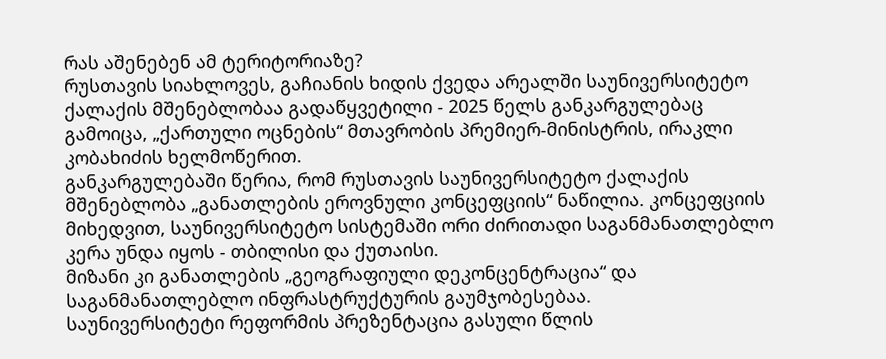რას აშენებენ ამ ტერიტორიაზე?
რუსთავის სიახლოვეს, გაჩიანის ხიდის ქვედა არეალში საუნივერსიტეტო ქალაქის მშენებლობაა გადაწყვეტილი - 2025 წელს განკარგულებაც გამოიცა, „ქართული ოცნების“ მთავრობის პრემიერ-მინისტრის, ირაკლი კობახიძის ხელმოწერით.
განკარგულებაში წერია, რომ რუსთავის საუნივერსიტეტო ქალაქის მშენებლობა „განათლების ეროვნული კონცეფციის“ ნაწილია. კონცეფციის მიხედვით, საუნივერსიტეტო სისტემაში ორი ძირითადი საგანმანათლებლო კერა უნდა იყოს - თბილისი და ქუთაისი.
მიზანი კი განათლების „გეოგრაფიული დეკონცენტრაცია“ და საგანმანათლებლო ინფრასტრუქტურის გაუმჯობესებაა.
საუნივერსიტეტი რეფორმის პრეზენტაცია გასული წლის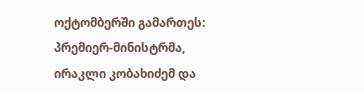ოქტომბერში გამართეს: პრემიერ-მინისტრმა, ირაკლი კობახიძემ და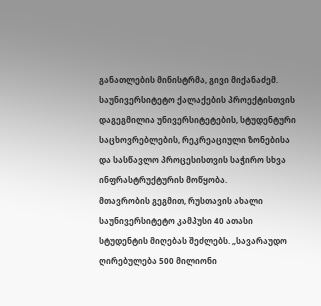განათლების მინისტრმა, გივი მიქანაძემ.
საუნივერსიტეტო ქალაქების პროექტისთვის დაგეგმილია უნივერსიტეტების, სტუდენტური საცხოვრებლების, რეკრეაციული ზონებისა და სასწავლო პროცესისთვის საჭირო სხვა ინფრასტრუქტურის მოწყობა.
მთავრობის გეგმით, რუსთავის ახალი საუნივერსიტეტო კამპუსი 40 ათასი სტუდენტის მიღებას შეძლებს. „სავარაუდო ღირებულება 500 მილიონი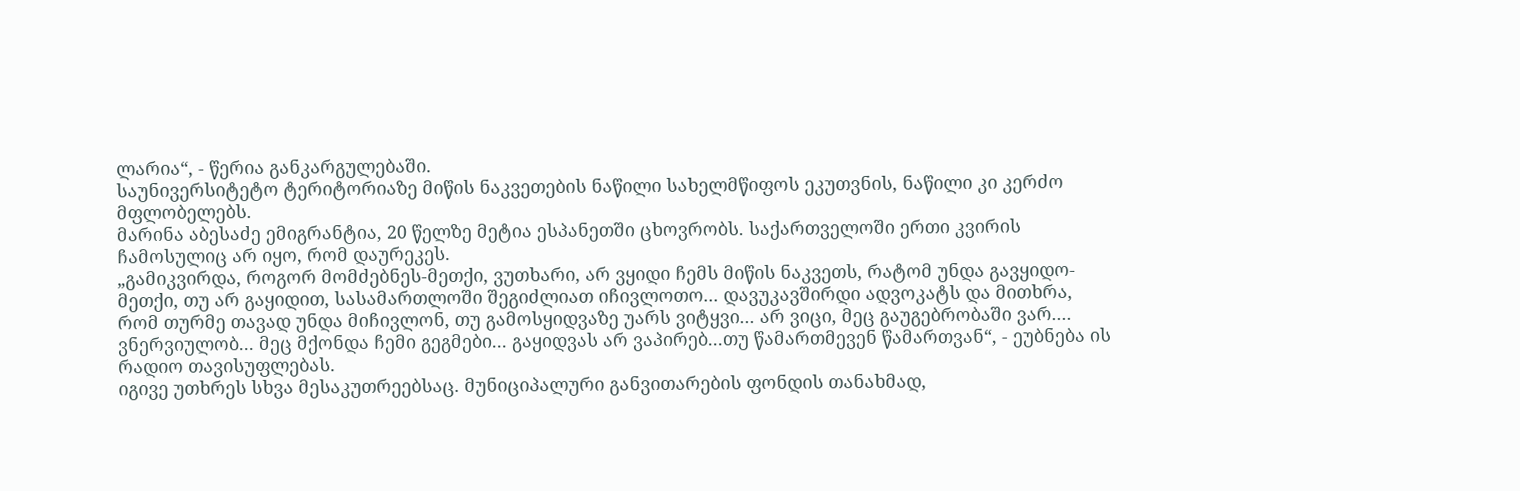ლარია“, - წერია განკარგულებაში.
საუნივერსიტეტო ტერიტორიაზე მიწის ნაკვეთების ნაწილი სახელმწიფოს ეკუთვნის, ნაწილი კი კერძო მფლობელებს.
მარინა აბესაძე ემიგრანტია, 20 წელზე მეტია ესპანეთში ცხოვრობს. საქართველოში ერთი კვირის ჩამოსულიც არ იყო, რომ დაურეკეს.
„გამიკვირდა, როგორ მომძებნეს-მეთქი, ვუთხარი, არ ვყიდი ჩემს მიწის ნაკვეთს, რატომ უნდა გავყიდო-მეთქი, თუ არ გაყიდით, სასამართლოში შეგიძლიათ იჩივლოთო... დავუკავშირდი ადვოკატს და მითხრა, რომ თურმე თავად უნდა მიჩივლონ, თუ გამოსყიდვაზე უარს ვიტყვი... არ ვიცი, მეც გაუგებრობაში ვარ.... ვნერვიულობ... მეც მქონდა ჩემი გეგმები... გაყიდვას არ ვაპირებ...თუ წამართმევენ წამართვან“, - ეუბნება ის რადიო თავისუფლებას.
იგივე უთხრეს სხვა მესაკუთრეებსაც. მუნიციპალური განვითარების ფონდის თანახმად,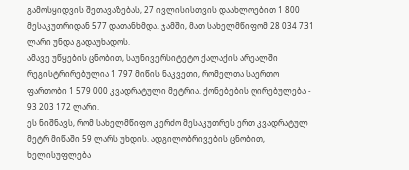გამოსყიდვის შეთავაზებას, 27 ივლისისთვის დაახლოებით 1 800 მესაკუთრიდან 577 დათანხმდა. ჯამში, მათ სახელმწიფომ 28 034 731 ლარი უნდა გადაუხადოს.
ამავე უწყების ცნობით, საუნივერსიტეტო ქალაქის არეალში რეგისტრირებულია 1 797 მიწის ნაკვეთი, რომელთა საერთო ფართობი 1 579 000 კვადრატული მეტრია. ქონებების ღირებულება - 93 203 172 ლარი.
ეს ნიშნავს, რომ სახელმწიფო კერძო მესაკუთრეს ერთ კვადრატულ მეტრ მიწაში 59 ლარს უხდის. ადგილობრივების ცნობით, ხელისუფლება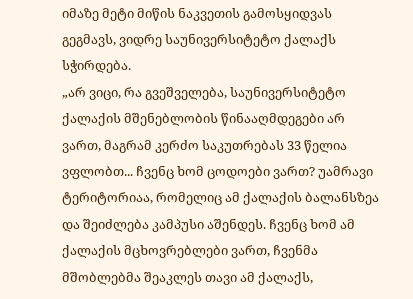იმაზე მეტი მიწის ნაკვეთის გამოსყიდვას გეგმავს, ვიდრე საუნივერსიტეტო ქალაქს სჭირდება.
„არ ვიცი, რა გვეშველება, საუნივერსიტეტო ქალაქის მშენებლობის წინააღმდეგები არ ვართ, მაგრამ კერძო საკუთრებას 33 წელია ვფლობთ... ჩვენც ხომ ცოდოები ვართ? უამრავი ტერიტორიაა, რომელიც ამ ქალაქის ბალანსზეა და შეიძლება კამპუსი აშენდეს. ჩვენც ხომ ამ ქალაქის მცხოვრებლები ვართ, ჩვენმა მშობლებმა შეაკლეს თავი ამ ქალაქს,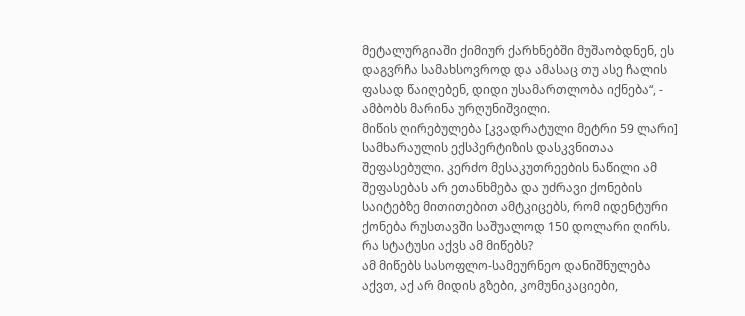მეტალურგიაში ქიმიურ ქარხნებში მუშაობდნენ, ეს დაგვრჩა სამახსოვროდ და ამასაც თუ ასე ჩალის ფასად წაიღებენ, დიდი უსამართლობა იქნება“, - ამბობს მარინა ურღუნიშვილი.
მიწის ღირებულება [კვადრატული მეტრი 59 ლარი] სამხარაულის ექსპერტიზის დასკვნითაა შეფასებული. კერძო მესაკუთრეების ნაწილი ამ შეფასებას არ ეთანხმება და უძრავი ქონების საიტებზე მითითებით ამტკიცებს, რომ იდენტური ქონება რუსთავში საშუალოდ 150 დოლარი ღირს.
რა სტატუსი აქვს ამ მიწებს?
ამ მიწებს სასოფლო-სამეურნეო დანიშნულება აქვთ, აქ არ მიდის გზები, კომუნიკაციები,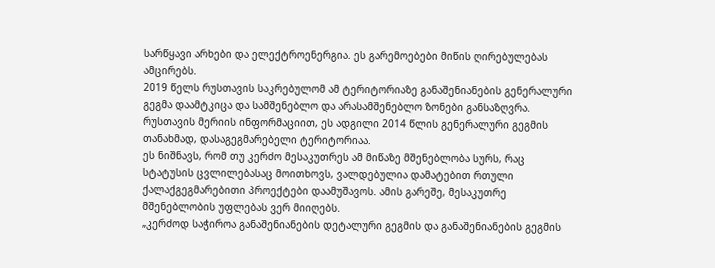სარწყავი არხები და ელექტროენერგია. ეს გარემოებები მიწის ღირებულებას ამცირებს.
2019 წელს რუსთავის საკრებულომ ამ ტერიტორიაზე განაშენიანების გენერალური გეგმა დაამტკიცა და სამშენებლო და არასამშენებლო ზონები განსაზღვრა.
რუსთავის მერიის ინფორმაციით, ეს ადგილი 2014 წლის გენერალური გეგმის თანახმად, დასაგეგმარებელი ტერიტორიაა.
ეს ნიშნავს, რომ თუ კერძო მესაკუთრეს ამ მიწაზე მშენებლობა სურს, რაც სტატუსის ცვლილებასაც მოითხოვს, ვალდებულია დამატებით რთული ქალაქგეგმარებითი პროექტები დაამუშავოს. ამის გარეშე, მესაკუთრე მშენებლობის უფლებას ვერ მიიღებს.
„კერძოდ საჭიროა განაშენიანების დეტალური გეგმის და განაშენიანების გეგმის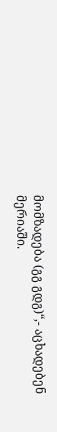მომზადება (გგ გდგ)“,- აცხადებენ მერიაში.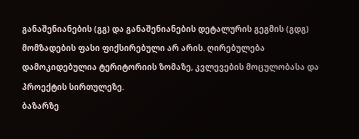განაშენიანების (გგ) და განაშენიანების დეტალურის გეგმის (გდგ) მომზადების ფასი ფიქსირებული არ არის. ღირებულება დამოკიდებულია ტერიტორიის ზომაზე, კვლევების მოცულობასა და პროექტის სირთულეზე.
ბაზარზე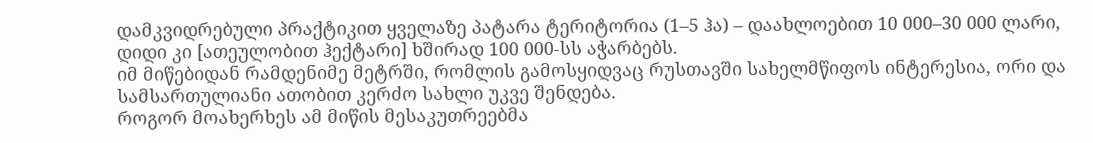დამკვიდრებული პრაქტიკით ყველაზე პატარა ტერიტორია (1–5 ჰა) – დაახლოებით 10 000–30 000 ლარი, დიდი კი [ათეულობით ჰექტარი] ხშირად 100 000-სს აჭარბებს.
იმ მიწებიდან რამდენიმე მეტრში, რომლის გამოსყიდვაც რუსთავში სახელმწიფოს ინტერესია, ორი და სამსართულიანი ათობით კერძო სახლი უკვე შენდება.
როგორ მოახერხეს ამ მიწის მესაკუთრეებმა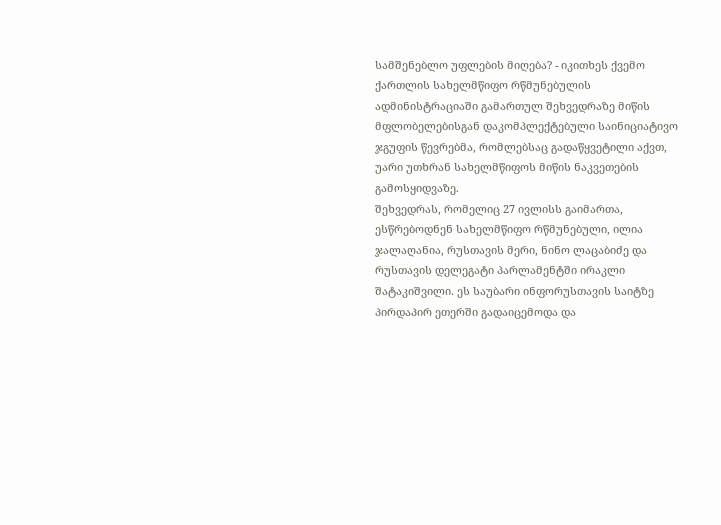სამშენებლო უფლების მიღება? - იკითხეს ქვემო ქართლის სახელმწიფო რწმუნებულის ადმინისტრაციაში გამართულ შეხვედრაზე მიწის მფლობელებისგან დაკომპლექტებული საინიციატივო ჯგუფის წევრებმა, რომლებსაც გადაწყვეტილი აქვთ, უარი უთხრან სახელმწიფოს მიწის ნაკვეთების გამოსყიდვაზე.
შეხვედრას, რომელიც 27 ივლისს გაიმართა, ესწრებოდნენ სახელმწიფო რწმუნებული, ილია ჯალაღანია, რუსთავის მერი, ნინო ლაცაბიძე და რუსთავის დელეგატი პარლამენტში ირაკლი შატაკიშვილი. ეს საუბარი ინფორუსთავის საიტზე პირდაპირ ეთერში გადაიცემოდა და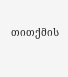თითქმის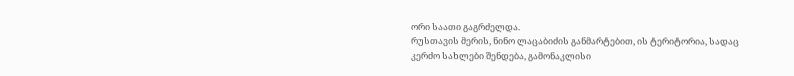ორი საათი გაგრძელდა.
რუსთავის მერის, ნინო ლაცაბიძის განმარტებით, ის ტერიტორია, სადაც კერძო სახლები შენდება, გამონაკლისი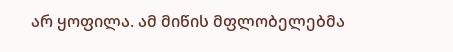არ ყოფილა. ამ მიწის მფლობელებმა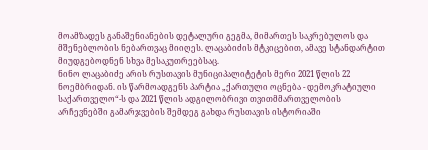მოამზადეს განაშენიანების დეტალური გეგმა, მიმართეს საკრებულოს და მშენებლობის ნებართვაც მიიღეს. ლაცაბიძის მტკიცებით, ამავე სტანდარტით მიუდგებოდნენ სხვა მესაკუთრეებსაც.
ნინო ლაცაბიძე არის რუსთავის მუნიციპალიტეტის მერი 2021 წლის 22 ნოემბრიდან. ის წარმოადგენს პარტია „ქართული ოცნება - დემოკრატიული საქართველო“-ს და 2021 წლის ადგილობრივი თვითმმართველობის არჩევნებში გამარჯვების შემდეგ გახდა რუსთავის ისტორიაში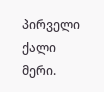პირველი ქალი მერი.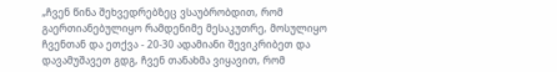„ჩვენ წინა შეხვედრებზეც ვსაუბრობდით, რომ გაერთიანებულიყო რამდენიმე მესაკუთრე, მოსულიყო ჩვენთან და ეთქვა - 20-30 ადამიანი შევიკრიბეთ და დავამუშავეთ გდგ, ჩვენ თანახმა ვიყავით, რომ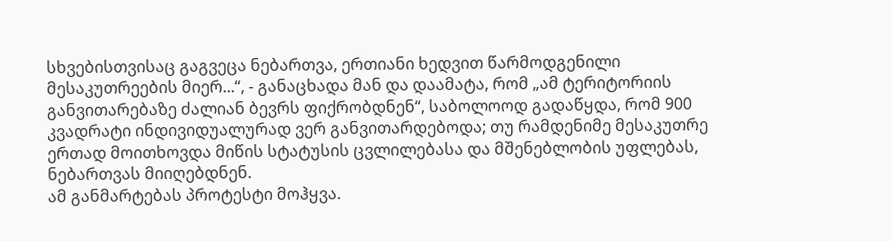სხვებისთვისაც გაგვეცა ნებართვა, ერთიანი ხედვით წარმოდგენილი მესაკუთრეების მიერ...“, - განაცხადა მან და დაამატა, რომ „ამ ტერიტორიის განვითარებაზე ძალიან ბევრს ფიქრობდნენ“, საბოლოოდ გადაწყდა, რომ 900 კვადრატი ინდივიდუალურად ვერ განვითარდებოდა; თუ რამდენიმე მესაკუთრე ერთად მოითხოვდა მიწის სტატუსის ცვლილებასა და მშენებლობის უფლებას, ნებართვას მიიღებდნენ.
ამ განმარტებას პროტესტი მოჰყვა.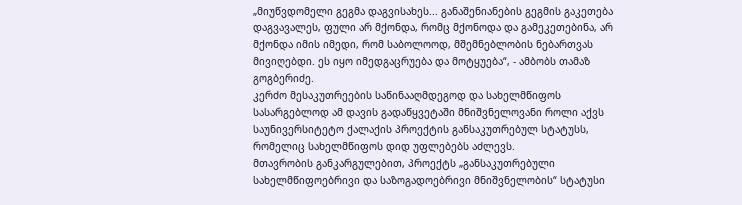„მიუწვდომელი გეგმა დაგვისახეს... განაშენიანების გეგმის გაკეთება დაგვავალეს, ფული არ მქონდა, რომც მქონოდა და გამეკეთებინა, არ მქონდა იმის იმედი, რომ საბოლოოდ, მშემნებლობის ნებართვას მივიღებდი. ეს იყო იმედგაცრუება და მოტყუება“, - ამბობს თამაზ გოგბერიძე.
კერძო მესაკუთრეების საწინააღმდეგოდ და სახელმწიფოს სასარგებლოდ ამ დავის გადაწყვეტაში მნიშვნელოვანი როლი აქვს საუნივერსიტეტო ქალაქის პროექტის განსაკუთრებულ სტატუსს, რომელიც სახელმწიფოს დიდ უფლებებს აძლევს.
მთავრობის განკარგულებით, პროექტს „განსაკუთრებული სახელმწიფოებრივი და საზოგადოებრივი მნიშვნელობის“ სტატუსი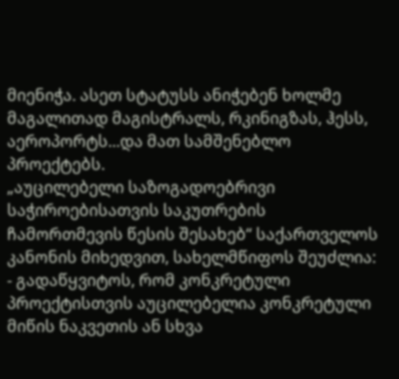მიენიჭა. ასეთ სტატუსს ანიჭებენ ხოლმე მაგალითად მაგისტრალს, რკინიგზას, ჰესს, აეროპორტს...და მათ სამშენებლო პროექტებს.
„აუცილებელი საზოგადოებრივი საჭიროებისათვის საკუთრების ჩამორთმევის წესის შესახებ“ საქართველოს კანონის მიხედვით, სახელმწიფოს შეუძლია:
- გადაწყვიტოს, რომ კონკრეტული პროექტისთვის აუცილებელია კონკრეტული მიწის ნაკვეთის ან სხვა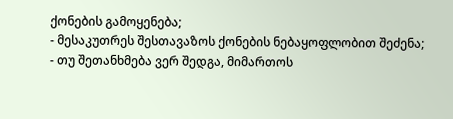ქონების გამოყენება;
- მესაკუთრეს შესთავაზოს ქონების ნებაყოფლობით შეძენა;
- თუ შეთანხმება ვერ შედგა, მიმართოს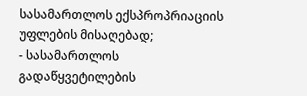სასამართლოს ექსპროპრიაციის უფლების მისაღებად;
- სასამართლოს გადაწყვეტილების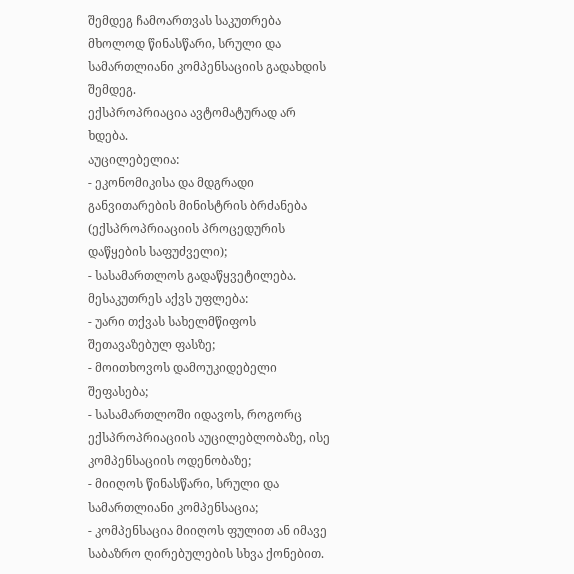შემდეგ ჩამოართვას საკუთრება მხოლოდ წინასწარი, სრული და სამართლიანი კომპენსაციის გადახდის შემდეგ.
ექსპროპრიაცია ავტომატურად არ ხდება.
აუცილებელია:
- ეკონომიკისა და მდგრადი განვითარების მინისტრის ბრძანება (ექსპროპრიაციის პროცედურის დაწყების საფუძველი);
- სასამართლოს გადაწყვეტილება.
მესაკუთრეს აქვს უფლება:
- უარი თქვას სახელმწიფოს შეთავაზებულ ფასზე;
- მოითხოვოს დამოუკიდებელი შეფასება;
- სასამართლოში იდავოს, როგორც ექსპროპრიაციის აუცილებლობაზე, ისე კომპენსაციის ოდენობაზე;
- მიიღოს წინასწარი, სრული და სამართლიანი კომპენსაცია;
- კომპენსაცია მიიღოს ფულით ან იმავე საბაზრო ღირებულების სხვა ქონებით.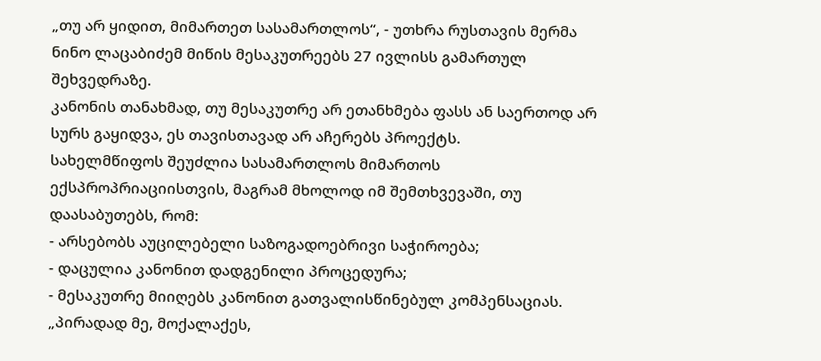„თუ არ ყიდით, მიმართეთ სასამართლოს“, - უთხრა რუსთავის მერმა ნინო ლაცაბიძემ მიწის მესაკუთრეებს 27 ივლისს გამართულ შეხვედრაზე.
კანონის თანახმად, თუ მესაკუთრე არ ეთანხმება ფასს ან საერთოდ არ სურს გაყიდვა, ეს თავისთავად არ აჩერებს პროექტს.
სახელმწიფოს შეუძლია სასამართლოს მიმართოს ექსპროპრიაციისთვის, მაგრამ მხოლოდ იმ შემთხვევაში, თუ დაასაბუთებს, რომ:
- არსებობს აუცილებელი საზოგადოებრივი საჭიროება;
- დაცულია კანონით დადგენილი პროცედურა;
- მესაკუთრე მიიღებს კანონით გათვალისწინებულ კომპენსაციას.
„პირადად მე, მოქალაქეს,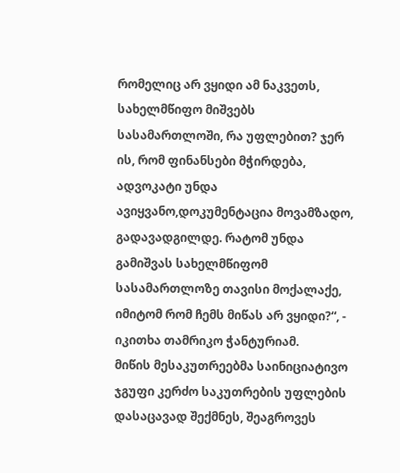რომელიც არ ვყიდი ამ ნაკვეთს, სახელმწიფო მიშვებს სასამართლოში, რა უფლებით? ჯერ ის, რომ ფინანსები მჭირდება, ადვოკატი უნდა ავიყვანო,დოკუმენტაცია მოვამზადო, გადავადგილდე. რატომ უნდა გამიშვას სახელმწიფომ სასამართლოზე თავისი მოქალაქე, იმიტომ რომ ჩემს მიწას არ ვყიდი?“, - იკითხა თამრიკო ჭანტურიამ.
მიწის მესაკუთრეებმა საინიციატივო ჯგუფი კერძო საკუთრების უფლების დასაცავად შექმნეს, შეაგროვეს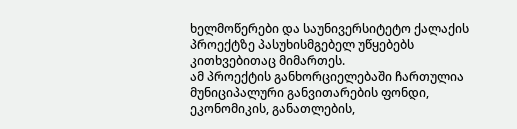ხელმოწერები და საუნივერსიტეტო ქალაქის პროექტზე პასუხისმგებელ უწყებებს კითხვებითაც მიმართეს.
ამ პროექტის განხორციელებაში ჩართულია მუნიციპალური განვითარების ფონდი, ეკონომიკის, განათლების,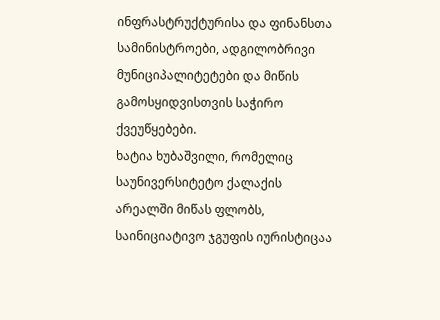ინფრასტრუქტურისა და ფინანსთა სამინისტროები, ადგილობრივი მუნიციპალიტეტები და მიწის გამოსყიდვისთვის საჭირო ქვეუწყებები.
ხატია ხუბაშვილი, რომელიც საუნივერსიტეტო ქალაქის არეალში მიწას ფლობს, საინიციატივო ჯგუფის იურისტიცაა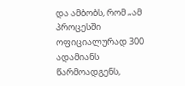და ამბობს, რომ „ამ პროცესში ოფიციალურად 300 ადამიანს წარმოადგენს,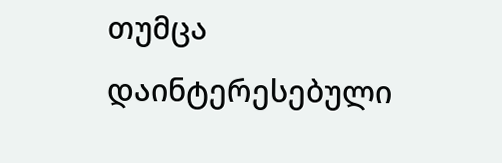თუმცა დაინტერესებული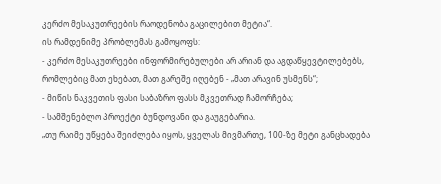კერძო მესაკუთრეების რაოდენობა გაცილებით მეტია“.
ის რამდენიმე პრობლემას გამოყოფს:
- კერძო მესაკუთრეები ინფორმირებულები არ არიან და აგდაწყევტილებებს, რომლებიც მათ ეხებათ, მათ გარეშე იღებენ - „მათ არავინ უსმენს“;
- მიწის ნაკვეთის ფასი საბაზრო ფასს მკვეთრად ჩამორჩება;
- სამშენებლო პროექტი ბუნდოვანი და გაუგებარია.
„თუ რაიმე უწყება შეიძლება იყოს, ყველას მივმართე, 100-ზე მეტი განცხადება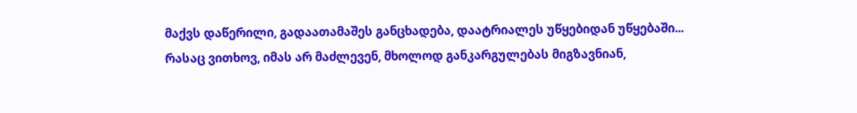მაქვს დაწერილი, გადაათამაშეს განცხადება, დაატრიალეს უწყებიდან უწყებაში... რასაც ვითხოვ, იმას არ მაძლევენ, მხოლოდ განკარგულებას მიგზავნიან,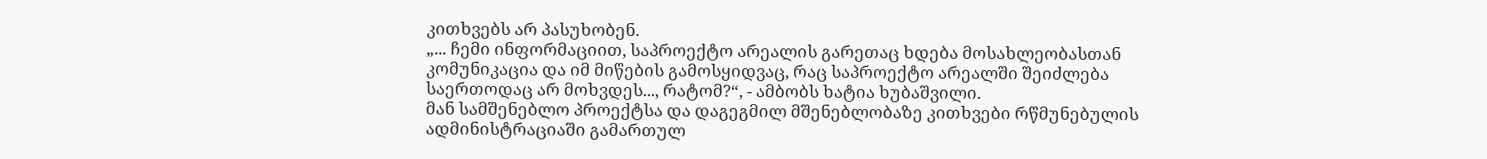კითხვებს არ პასუხობენ.
„... ჩემი ინფორმაციით, საპროექტო არეალის გარეთაც ხდება მოსახლეობასთან კომუნიკაცია და იმ მიწების გამოსყიდვაც, რაც საპროექტო არეალში შეიძლება საერთოდაც არ მოხვდეს..., რატომ?“, - ამბობს ხატია ხუბაშვილი.
მან სამშენებლო პროექტსა და დაგეგმილ მშენებლობაზე კითხვები რწმუნებულის ადმინისტრაციაში გამართულ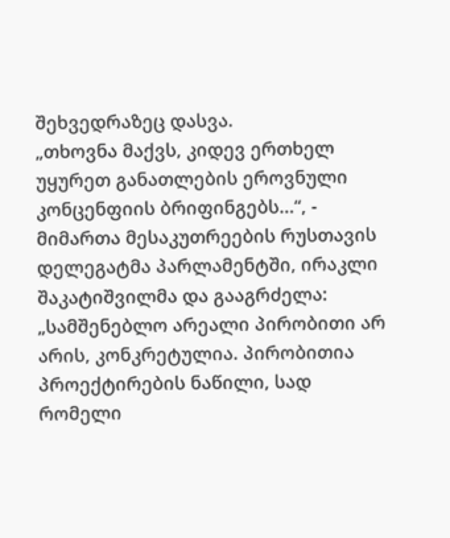შეხვედრაზეც დასვა.
„თხოვნა მაქვს, კიდევ ერთხელ უყურეთ განათლების ეროვნული კონცენფიის ბრიფინგებს...“, - მიმართა მესაკუთრეების რუსთავის დელეგატმა პარლამენტში, ირაკლი შაკატიშვილმა და გააგრძელა:
„სამშენებლო არეალი პირობითი არ არის, კონკრეტულია. პირობითია პროექტირების ნაწილი, სად რომელი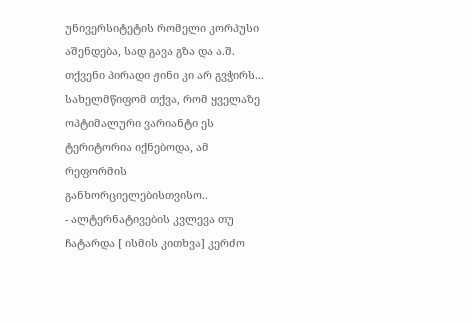უნივერსიტეტის რომელი კორპუსი აშენდება, სად გავა გზა და ა.შ.
თქვენი პირადი ჟინი კი არ გვჭირს... სახელმწიფომ თქვა, რომ ყველაზე ოპტიმალური ვარიანტი ეს ტერიტორია იქნებოდა, ამ რეფორმის განხორციელებისთვისო..
- ალტერნატივების კვლევა თუ ჩატარდა [ ისმის კითხვა] კერძო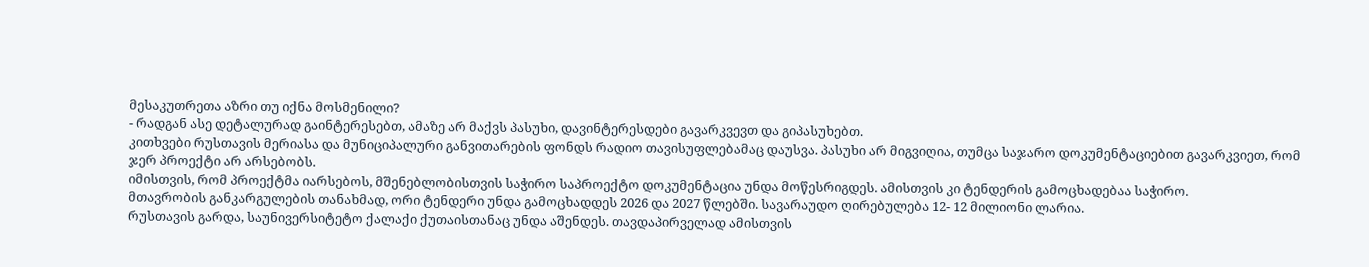მესაკუთრეთა აზრი თუ იქნა მოსმენილი?
- რადგან ასე დეტალურად გაინტერესებთ, ამაზე არ მაქვს პასუხი, დავინტერესდები გავარკვევთ და გიპასუხებთ.
კითხვები რუსთავის მერიასა და მუნიციპალური განვითარების ფონდს რადიო თავისუფლებამაც დაუსვა. პასუხი არ მიგვიღია, თუმცა საჯარო დოკუმენტაციებით გავარკვიეთ, რომ ჯერ პროექტი არ არსებობს.
იმისთვის, რომ პროექტმა იარსებოს, მშენებლობისთვის საჭირო საპროექტო დოკუმენტაცია უნდა მოწესრიგდეს. ამისთვის კი ტენდერის გამოცხადებაა საჭირო.
მთავრობის განკარგულების თანახმად, ორი ტენდერი უნდა გამოცხადდეს 2026 და 2027 წლებში. სავარაუდო ღირებულება 12- 12 მილიონი ლარია.
რუსთავის გარდა, საუნივერსიტეტო ქალაქი ქუთაისთანაც უნდა აშენდეს. თავდაპირველად ამისთვის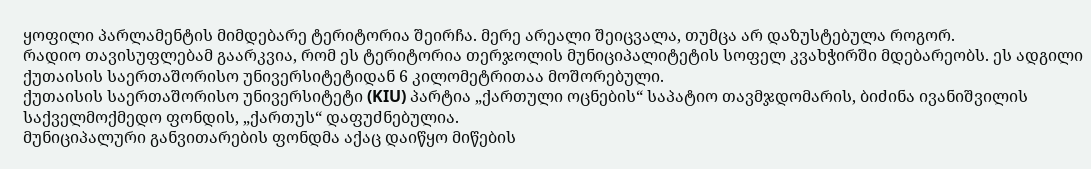ყოფილი პარლამენტის მიმდებარე ტერიტორია შეირჩა. მერე არეალი შეიცვალა, თუმცა არ დაზუსტებულა როგორ.
რადიო თავისუფლებამ გაარკვია, რომ ეს ტერიტორია თერჯოლის მუნიციპალიტეტის სოფელ კვახჭირში მდებარეობს. ეს ადგილი ქუთაისის საერთაშორისო უნივერსიტეტიდან 6 კილომეტრითაა მოშორებული.
ქუთაისის საერთაშორისო უნივერსიტეტი (KIU) პარტია „ქართული ოცნების“ საპატიო თავმჯდომარის, ბიძინა ივანიშვილის საქველმოქმედო ფონდის, „ქართუს“ დაფუძნებულია.
მუნიციპალური განვითარების ფონდმა აქაც დაიწყო მიწების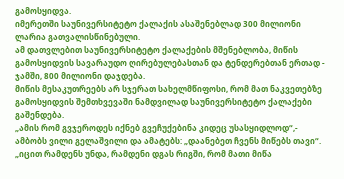გამოსყიდვა.
იმერეთში საუნივერსიტეტო ქალაქის ასაშენებლად 300 მილიონი ლარია გათვალისწინებული.
ამ დათვლებით საუნივერსიტეტო ქალაქების მშენებლობა, მიწის გამოსყიდვის სავარაუდო ღირებულებასთან და ტენდერებთან ერთად - ჯამში, 800 მილიონი დაჯდება.
მიწის მესაკუთრეებს არ სჯერათ სახელმწიფოსი, რომ მათ ნაკვეთებზე გამოსყიდვის შემთხვევაში ნამდვილად საუნივერსიტეტო ქალაქები გაშენდება.
„ამის რომ გვჯეროდეს იქნებ გვეჩუქებინა კიდეც უსასყიდლოდ“,- ამბობს ვილი გელაშვილი და ამატებს: „დაანებეთ ჩვენს მიწებს თავი“.
„იცით რამდენს უნდა, რამდენი დგას რიგში, რომ მათი მიწა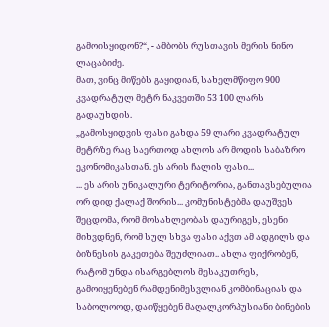გამოისყიდონ?“, - ამბობს რუსთავის მერის ნინო ლაცაბიძე.
მათ, ვინც მიწებს გაყიდიან, სახელმწიფო 900 კვადრატულ მეტრ ნაკვეთში 53 100 ლარს გადაუხდის.
„გამოსყიდვის ფასი გახდა 59 ლარი კვადრატულ მეტრზე რაც საერთოდ ახლოს არ მოდის საბაზრო ეკონომიკასთან. ეს არის ჩალის ფასი...
... ეს არის უნიკალური ტერიტორია, განთავსებულია ორ დიდ ქალაქ შორის... კომუნისტებმა დაუშვეს შეცდომა, რომ მოსახლეობას დაურიგეს, ესენი მიხვდნენ, რომ სულ სხვა ფასი აქვთ ამ ადგილს და ბიზნესის გაკეთება შეუძლიათ.. ახლა ფიქრობენ, რატომ უნდა ისარგებლოს მესაკუთრეს, გამოიყენებენ რამდენიმესვლიან კომბინაციას და საბოლოოდ, დაიწყებენ მაღალკორპუსიანი ბინების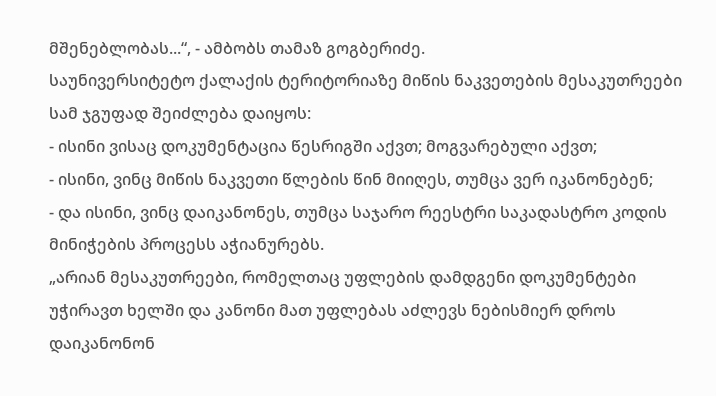მშენებლობას...“, - ამბობს თამაზ გოგბერიძე.
საუნივერსიტეტო ქალაქის ტერიტორიაზე მიწის ნაკვეთების მესაკუთრეები სამ ჯგუფად შეიძლება დაიყოს:
- ისინი ვისაც დოკუმენტაცია წესრიგში აქვთ; მოგვარებული აქვთ;
- ისინი, ვინც მიწის ნაკვეთი წლების წინ მიიღეს, თუმცა ვერ იკანონებენ;
- და ისინი, ვინც დაიკანონეს, თუმცა საჯარო რეესტრი საკადასტრო კოდის მინიჭების პროცესს აჭიანურებს.
„არიან მესაკუთრეები, რომელთაც უფლების დამდგენი დოკუმენტები უჭირავთ ხელში და კანონი მათ უფლებას აძლევს ნებისმიერ დროს დაიკანონონ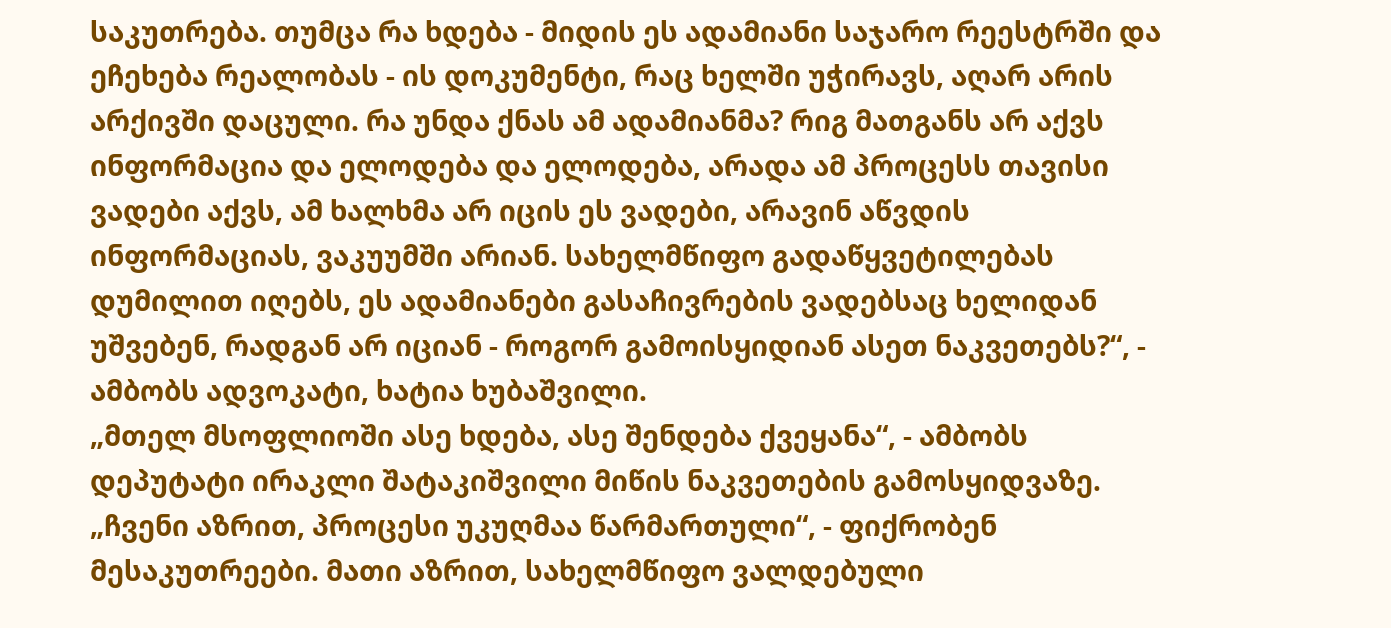საკუთრება. თუმცა რა ხდება - მიდის ეს ადამიანი საჯარო რეესტრში და ეჩეხება რეალობას - ის დოკუმენტი, რაც ხელში უჭირავს, აღარ არის არქივში დაცული. რა უნდა ქნას ამ ადამიანმა? რიგ მათგანს არ აქვს ინფორმაცია და ელოდება და ელოდება, არადა ამ პროცესს თავისი ვადები აქვს, ამ ხალხმა არ იცის ეს ვადები, არავინ აწვდის ინფორმაციას, ვაკუუმში არიან. სახელმწიფო გადაწყვეტილებას დუმილით იღებს, ეს ადამიანები გასაჩივრების ვადებსაც ხელიდან უშვებენ, რადგან არ იციან - როგორ გამოისყიდიან ასეთ ნაკვეთებს?“, - ამბობს ადვოკატი, ხატია ხუბაშვილი.
„მთელ მსოფლიოში ასე ხდება, ასე შენდება ქვეყანა“, - ამბობს დეპუტატი ირაკლი შატაკიშვილი მიწის ნაკვეთების გამოსყიდვაზე.
„ჩვენი აზრით, პროცესი უკუღმაა წარმართული“, - ფიქრობენ მესაკუთრეები. მათი აზრით, სახელმწიფო ვალდებული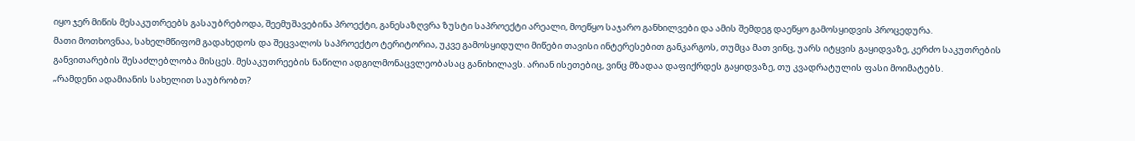იყო ჯერ მიწის მესაკუთრეებს გასაუბრებოდა, შეემუშავებინა პროექტი, განესაზღვრა ზუსტი საპროექტი არეალი, მოეწყო საჯარო განხილვები და ამის შემდეგ დაეწყო გამოსყიდვის პროცედურა.
მათი მოთხოვნაა, სახელმწიფომ გადახედოს და შეცვალოს საპროექტო ტერიტორია, უკვე გამოსყიდული მიწები თავისი ინტერესებით განკარგოს, თუმცა მათ ვინც, უარს იტყვის გაყიდვაზე, კერძო საკუთრების განვითარების შესაძლებლობა მისცეს. მესაკუთრეების ნაწილი ადგილმონაცვლეობასაც განიხილავს. არიან ისეთებიც, ვინც მზადაა დაფიქრდეს გაყიდვაზე, თუ კვადრატულის ფასი მოიმატებს.
„რამდენი ადამიანის სახელით საუბრობთ?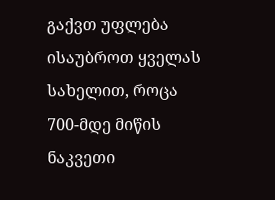გაქვთ უფლება ისაუბროთ ყველას სახელით, როცა 700-მდე მიწის ნაკვეთი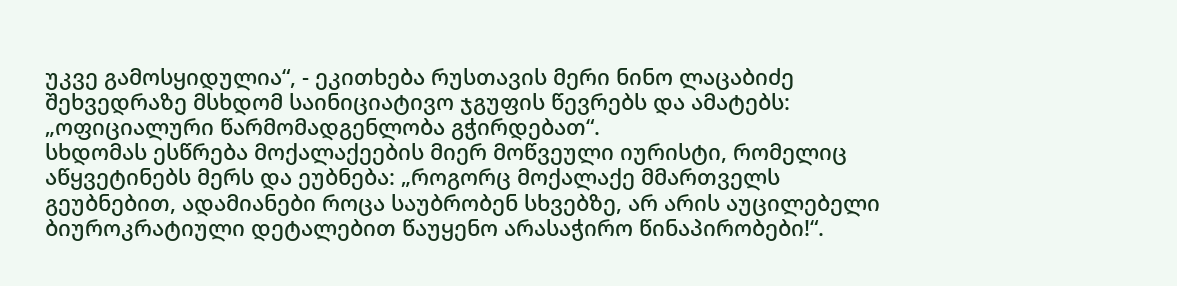უკვე გამოსყიდულია“, - ეკითხება რუსთავის მერი ნინო ლაცაბიძე შეხვედრაზე მსხდომ საინიციატივო ჯგუფის წევრებს და ამატებს: „ოფიციალური წარმომადგენლობა გჭირდებათ“.
სხდომას ესწრება მოქალაქეების მიერ მოწვეული იურისტი, რომელიც აწყვეტინებს მერს და ეუბნება: „როგორც მოქალაქე მმართველს გეუბნებით, ადამიანები როცა საუბრობენ სხვებზე, არ არის აუცილებელი ბიუროკრატიული დეტალებით წაუყენო არასაჭირო წინაპირობები!“.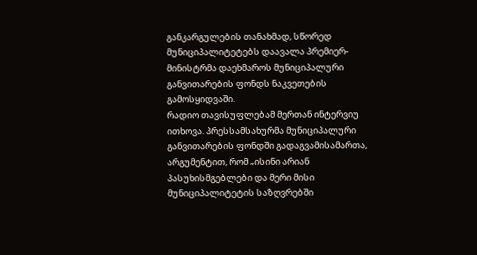განკარგულების თანახმად, სწორედ მუნიციპალიტეტებს დაავალა პრემიერ-მინისტრმა დაეხმაროს მუნიციპალური განვითარების ფონდს ნაკვეთების გამოსყიდვაში.
რადიო თავისუფლებამ მერთან ინტერვიუ ითხოვა. პრესსამსახურმა მუნიციპალური განვითარების ფონდში გადაგვამისამართა, არგუმენტით, რომ „ისინი არიან პასუხისმგებლები და მერი მისი მუნიციპალიტეტის საზღვრებში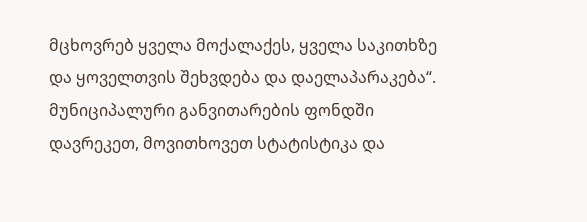მცხოვრებ ყველა მოქალაქეს, ყველა საკითხზე და ყოველთვის შეხვდება და დაელაპარაკება“.
მუნიციპალური განვითარების ფონდში დავრეკეთ, მოვითხოვეთ სტატისტიკა და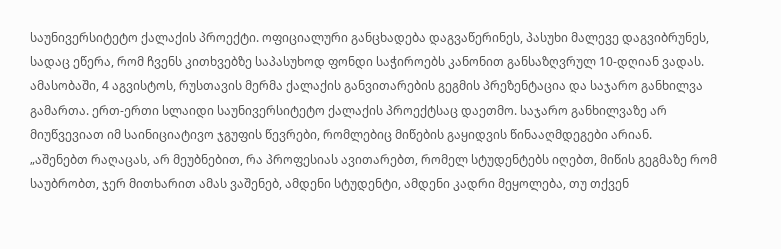საუნივერსიტეტო ქალაქის პროექტი. ოფიციალური განცხადება დაგვაწერინეს, პასუხი მალევე დაგვიბრუნეს, სადაც ეწერა, რომ ჩვენს კითხვებზე საპასუხოდ ფონდი საჭიროებს კანონით განსაზღვრულ 10-დღიან ვადას.
ამასობაში, 4 აგვისტოს, რუსთავის მერმა ქალაქის განვითარების გეგმის პრეზენტაცია და საჯარო განხილვა გამართა. ერთ-ერთი სლაიდი საუნივერსიტეტო ქალაქის პროექტსაც დაეთმო. საჯარო განხილვაზე არ მიუწვევიათ იმ საინიციატივო ჯგუფის წევრები, რომლებიც მიწების გაყიდვის წინააღმდეგები არიან.
„აშენებთ რაღაცას, არ მეუბნებით, რა პროფესიას ავითარებთ, რომელ სტუდენტებს იღებთ, მიწის გეგმაზე რომ საუბრობთ, ჯერ მითხარით ამას ვაშენებ, ამდენი სტუდენტი, ამდენი კადრი მეყოლება, თუ თქვენ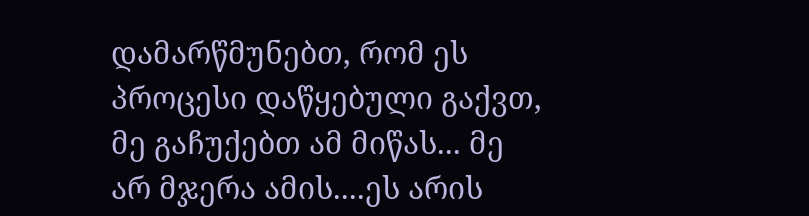დამარწმუნებთ, რომ ეს პროცესი დაწყებული გაქვთ, მე გაჩუქებთ ამ მიწას... მე არ მჯერა ამის....ეს არის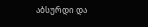აბსურდი და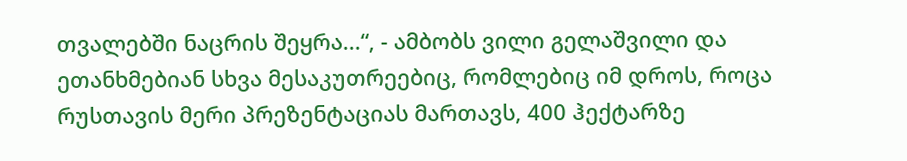თვალებში ნაცრის შეყრა...“, - ამბობს ვილი გელაშვილი და ეთანხმებიან სხვა მესაკუთრეებიც, რომლებიც იმ დროს, როცა რუსთავის მერი პრეზენტაციას მართავს, 400 ჰექტარზე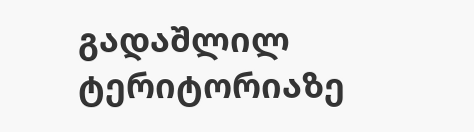გადაშლილ ტერიტორიაზე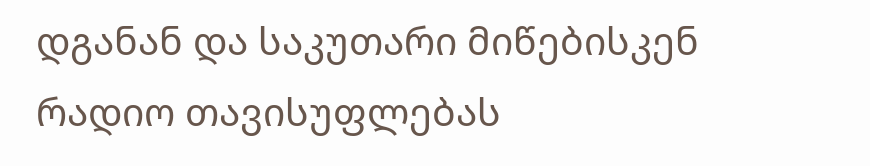დგანან და საკუთარი მიწებისკენ რადიო თავისუფლებას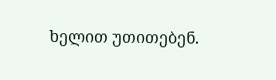ხელით უთითებენ.